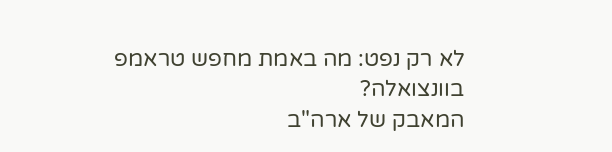לא רק נפט: מה באמת מחפש טראמפ בוונצואלה?
המאבק של ארה"ב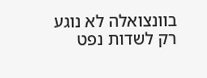בוונצואלה לא נוגע רק לשדות נפט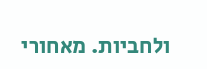ולחביות. מאחורי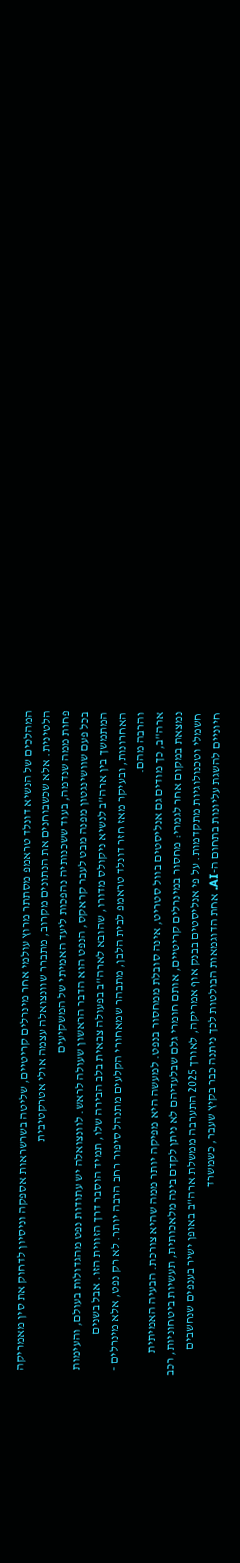המהלכים של הנשיא דונלד טראמפ מסתתר מרוץ עולמי אחר מינרלים קריטיים, שליטה בשרשראות אספקה וניסיון לדחוק את סין מאמריקה הלטינית. אלא שכשבוחנים את הנתונים מקרוב, מתברר שוונצואלה עצמה אולי אטרקטיבית
פחות ממה שנדמה, בעוד ששכנותיה נהפכות ליעד האמיתי של המשקיעים
בכל פעם שוושינגטון מפנה מבט לעבר קראקס, הנפט הוא הדבר הראשון שעולה לראש. לוונצואלה יש עתודות נפט מהגדולות בעולם, והעימות המתמשך בין ארה"ב לנשיא ניקולס מדורו, שהובא לארה"ב בפעולה צבאית בלב הבירה שלו, תמיד הוסבר דרך הזווית הזו. אבל בשנים האחרונות, ובעיקר מאז חזר דונלד טראמפ לבית הלבן, מתבהר שמאחורי הקלעים מתנהל סיפור רחב הרבה יותר. לא רק נפט, אלא מינרלים - והרבה מהם.
ארה"ב, כך מודים גם אנליסטים בוול סטריט, אינה סובלת ממחסור בנפט. למעשה היא מפיקה יותר ממה שהיא צורכת. הבעיה האמיתית נמצאת במקום אחר לגמרי: מחסור במינרלים קריטיים, אותם חומרי גלם שבלעדיהם לא ניתן לקדם בינה מלאכותית, תעשיות ביטחוניות, רכב חשמלי וטכנולוגיות מתקדמות. על פי אנליסטים בבנק אוף אמריקה, לאורך 2025 התערבה ממשלת ארה"ב באופן ישיר בענפים שנחשבים חיוניים להשגת עליונות בתחום ה-AI. אחת הדוגמאות הבולטות לכך ניתנה כבר בקיץ שעבר, כשמשרד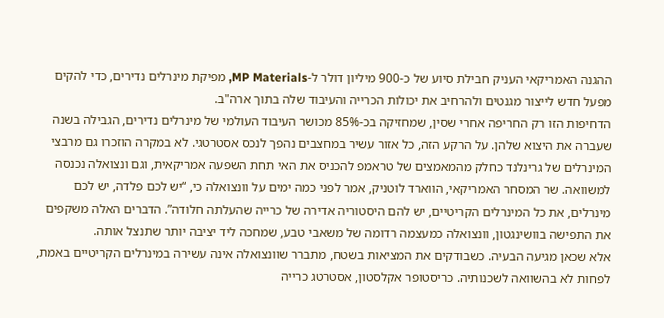ההגנה האמריקאי העניק חבילת סיוע של כ-900 מיליון דולר ל-MP Materials, מפיקת מינרלים נדירים, כדי להקים מפעל חדש לייצור מגנטים ולהרחיב את יכולות הכרייה והעיבוד שלה בתוך ארה"ב.
הדחיפות הזו רק החריפה אחרי שסין, שמחזיקה בכ-85% מכושר העיבוד העולמי של מינרלים נדירים, הגבילה בשנה שעברה את היצוא שלהן. על הרקע הזה, כל אזור עשיר במחצבים נהפך לנכס אסטרטגי. לא במקרה הוזכרו גם מרבצי המינרלים של גרינלנד כחלק מהמאמצים של טראמפ להכניס את האי תחת השפעה אמריקאית, וגם ונצואלה נכנסה למשוואה. שר המסחר האמריקאי, הווארד לוטניק, אמר לפני כמה ימים על וונצואלה כי, “יש לכם פלדה, יש לכם מינרלים, את כל המינרלים הקריטיים, יש להם היסטוריה אדירה של כרייה שהעלתה חלודה”. הדברים האלה משקפים את התפישה בוושינגטון, וונצואלה כמעצמה רדומה של משאבי טבע, שמחכה ליד יציבה יותר שתנצל אותה.
אלא שכאן מגיעה הבעיה. כשבודקים את המציאות בשטח, מתברר שוונצואלה אינה עשירה במינרלים הקריטיים באמת, לפחות לא בהשוואה לשכנותיה. כריסטופר אקלסטון, אסטרטג כרייה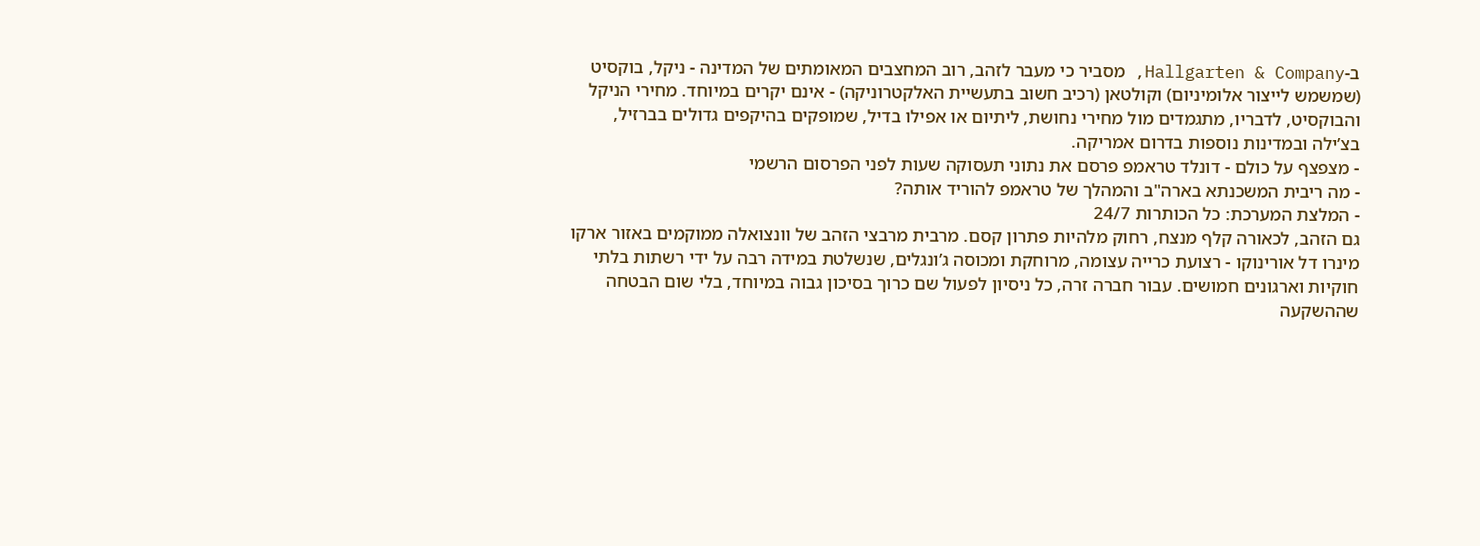ב-Hallgarten & Company, מסביר כי מעבר לזהב, רוב המחצבים המאומתים של המדינה - ניקל, בוקסיט (שמשמש לייצור אלומיניום) וקולטאן (רכיב חשוב בתעשיית האלקטרוניקה) - אינם יקרים במיוחד. מחירי הניקל והבוקסיט, לדבריו, מתגמדים מול מחירי נחושת, ליתיום או אפילו בדיל, שמופקים בהיקפים גדולים בברזיל, בצ’ילה ובמדינות נוספות בדרום אמריקה.
- מצפצף על כולם - דונלד טראמפ פרסם את נתוני תעסוקה שעות לפני הפרסום הרשמי
- מה ריבית המשכנתא בארה"ב והמהלך של טראמפ להוריד אותה?
- המלצת המערכת: כל הכותרות 24/7
גם הזהב, לכאורה קלף מנצח, רחוק מלהיות פתרון קסם. מרבית מרבצי הזהב של וונצואלה ממוקמים באזור ארקו מינרו דל אורינוקו - רצועת כרייה עצומה, מרוחקת ומכוסה ג’ונגלים, שנשלטת במידה רבה על ידי רשתות בלתי חוקיות וארגונים חמושים. עבור חברה זרה, כל ניסיון לפעול שם כרוך בסיכון גבוה במיוחד, בלי שום הבטחה שההשקעה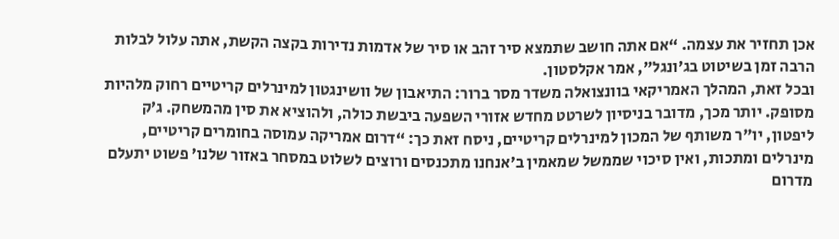אכן תחזיר את עצמה. “אם אתה חושב שתמצא סיר זהב או סיר של אדמות נדירות בקצה הקשת, אתה עלול לבלות הרבה זמן בשיטוט בג’ונגל”, אמר אקלסטון.
ובכל זאת, המהלך האמריקאי בוונצואלה משדר מסר ברור: התיאבון של וושינגטון למינרלים קריטיים רחוק מלהיות מסופק. יותר מכך, מדובר בניסיון לשרטט מחדש אזורי השפעה ביבשת כולה, ולהוציא את סין מהמשחק. ג’ק ליפטון, יו"ר משותף של המכון למינרלים קריטיים, ניסח זאת כך: “דרום אמריקה עמוסה בחומרים קריטיים, מינרלים ומתכות, ואין סיכוי שממשל שמאמין ב’אנחנו מתכנסים ורוצים לשלוט במסחר באזור שלנו’ פשוט יתעלם מדרום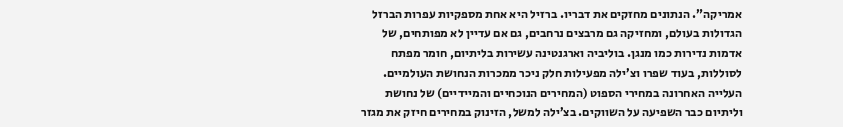אמריקה”. הנתונים מחזקים את דבריו. ברזיל היא אחת מספקיות עפרות הברזל הגדולות בעולם, ומחזיקה גם מרבצים נרחבים, גם אם עדיין לא מפותחים, של אדמות נדירות כמו מנגן. בוליביה וארגנטינה עשירות בליתיום, חומר מפתח לסוללות, בעוד שפרו וצ’ילה מפעילות חלק ניכר ממכרות הנחושת העולמיים.
העלייה האחרונה במחירי הספוט (המחירים הנוכחיים והמיידיים) של נחושת וליתיום כבר השפיעה על השווקים. בצ’ילה למשל, הזינוק במחירים חיזק את מגזר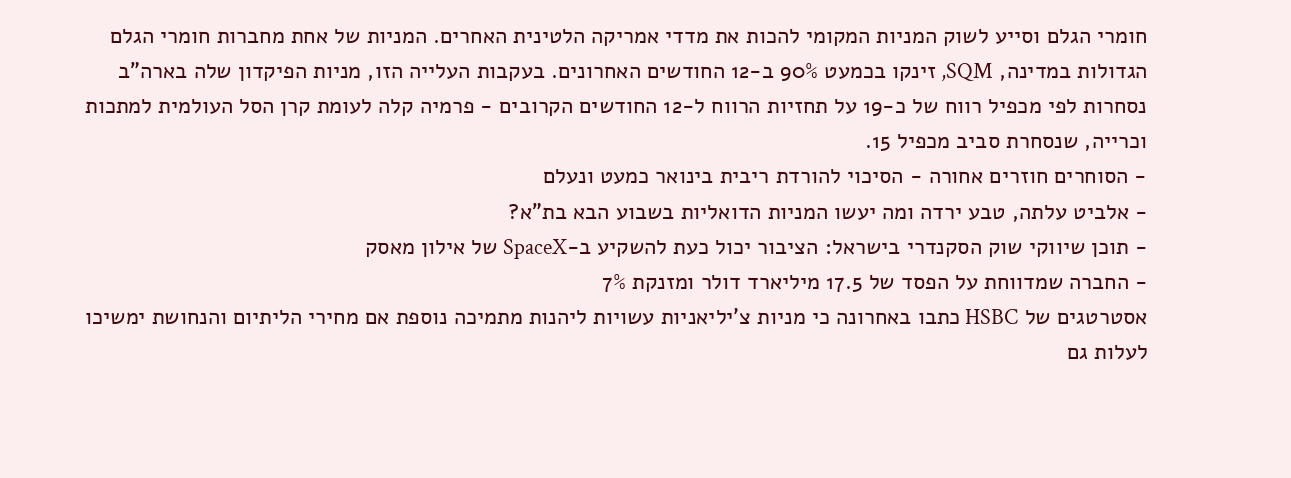חומרי הגלם וסייע לשוק המניות המקומי להכות את מדדי אמריקה הלטינית האחרים. המניות של אחת מחברות חומרי הגלם הגדולות במדינה, SQM, זינקו בכמעט 90% ב-12 החודשים האחרונים. בעקבות העלייה הזו, מניות הפיקדון שלה בארה"ב נסחרות לפי מכפיל רווח של כ-19 על תחזיות הרווח ל-12 החודשים הקרובים - פרמיה קלה לעומת קרן הסל העולמית למתכות וכרייה, שנסחרת סביב מכפיל 15.
- הסוחרים חוזרים אחורה - הסיכוי להורדת ריבית בינואר כמעט ונעלם
- אלביט עלתה, טבע ירדה ומה יעשו המניות הדואליות בשבוע הבא בת"א?
- תוכן שיווקי שוק הסקנדרי בישראל: הציבור יכול כעת להשקיע ב-SpaceX של אילון מאסק
- החברה שמדווחת על הפסד של 17.5 מיליארד דולר ומזנקת 7%
אסטרטגים של HSBC כתבו באחרונה כי מניות צ’יליאניות עשויות ליהנות מתמיכה נוספת אם מחירי הליתיום והנחושת ימשיכו לעלות גם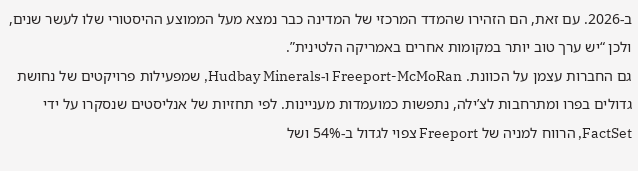ב-2026. עם זאת, הם הזהירו שהמדד המרכזי של המדינה כבר נמצא מעל הממוצע ההיסטורי שלו לעשר שנים, ולכן “יש ערך טוב יותר במקומות אחרים באמריקה הלטינית”.
גם החברות עצמן על הכוונת. Freeport-McMoRan ו-Hudbay Minerals, שמפעילות פרויקטים של נחושת גדולים בפרו ומתרחבות לצ’ילה, נתפשות כמועמדות מעניינות. לפי תחזיות של אנליסטים שנסקרו על ידי FactSet, הרווח למניה של Freeport צפוי לגדול ב-54% ושל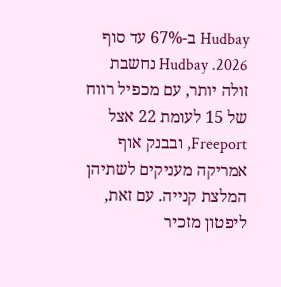Hudbay ב-67% עד סוף 2026. Hudbay נחשבת זולה יותר, עם מכפיל רווח של 15 לעומת 22 אצל Freeport, ובבנק אוף אמריקה מעניקים לשתיהן המלצת קנייה. עם זאת, ליפטון מזכיר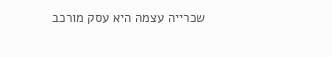שכרייה עצמה היא עסק מורכב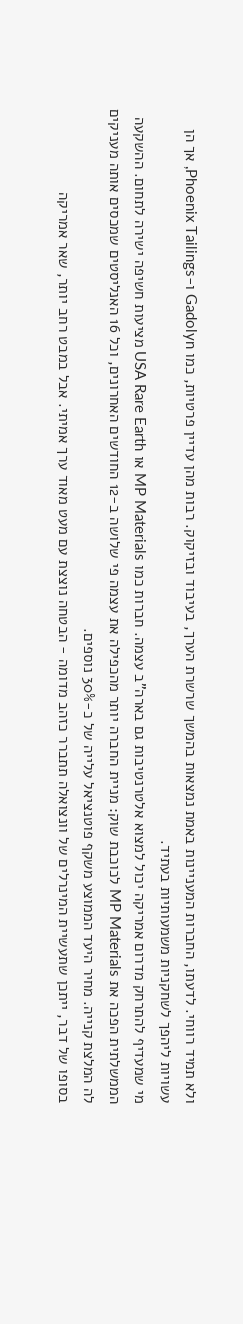ולא תמיד רווחי. לדעתו, החברות המעניינות באמת נמצאות בהמשך שרשרת הערך, בעיבוד ובזיקוק. רבות מהן עדיין פרטיות, כמו Gadolyn ו-Phoenix Tailings, אך הן עשויות ליהפך לשחקניות משמעותיות בעתיד.
מי שמעדיף להתרחק מדרום אמריקה יכול למצוא אלטרנטיבות גם בארה"ב עצמה. חברות כמו MP Materials או USA Rare Earth מציעות חשיפה ישירה לתחום. ההשקעה הממשלתית הפכה את MP Materials לכוכבת שוק: מניית החברה יותר מהכפילה את עצמה פי שלושה ב-12 החודשים האחרונים, וכל 16 האנליסטים שמכסים אותה מעניקים לה המלצת קנייה. מחיר היעד הממוצע משקף פוטנציאל עלייה של כ-30% נוספים.
בסופו של דבר, ייתכן שתעשיית המינרלים של וונצואלה תתברר כזהב מדומה - הבטחה נוצצת עם מעט מאוד ערך אמיתי. אבל במבט רחב יותר, שאר אמריקה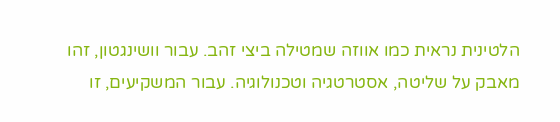הלטינית נראית כמו אווזה שמטילה ביצי זהב. עבור וושינגטון, זהו מאבק על שליטה, אסטרטגיה וטכנולוגיה. עבור המשקיעים, זו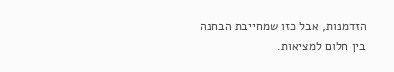הזדמנות, אבל כזו שמחייבת הבחנה בין חלום למציאות.